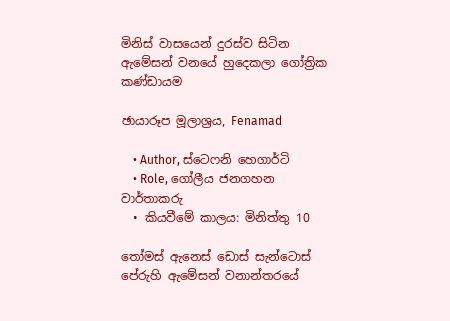මිනිස් වාසයෙන් දුරස්ව සිටින ඇමේසන් වනයේ හුදෙකලා ගෝත්‍රික කණ්ඩායම

ඡායාරූප මූලාශ්‍රය, Fenamad

    • Author, ස්ටෙෆනි හෙගාර්ටි
    • Role, ගෝලීය ජනගහන වාර්තාකරු
  • කියවීමේ කාලය: මිනිත්තු 10

තෝමස් ඇනෙස් ඩොස් සැන්ටොස් පේරුහි ඇමේසන් වනාන්තරයේ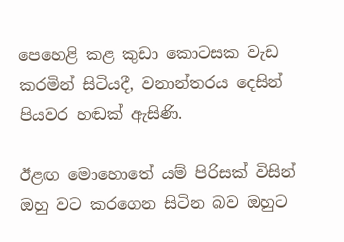පෙහෙළි කළ කුඩා කොටසක වැඩ කරමින් සිටියදී, වනාන්තරය දෙසින් පියවර හඬක් ඇසිණි.

ඊළඟ මොහොතේ යම් පිරිසක් විසින් ඔහු වට කරගෙන සිටින බව ඔහුට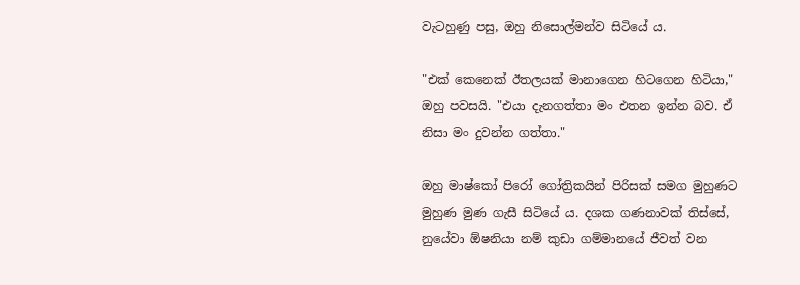වැටහුණු පසු, ඔහු නිසොල්මන්ව සිටියේ ය.

"එක් කෙනෙක් ඊතලයක් මානාගෙන හිටගෙන හිටියා," ඔහු පවසයි. "එයා දැනගත්තා මං එතන ඉන්න බව. ඒ නිසා මං දුවන්න ගත්තා."

ඔහු මාෂ්කෝ පිරෝ ගෝත්‍රිකයින් පිරිසක් සමග මුහුණට මුහුණ මුණ ගැසී සිටියේ ය. දශක ගණනාවක් තිස්සේ, නුයේවා ඕෂනියා නම් කුඩා ගම්මානයේ ජීවත් වන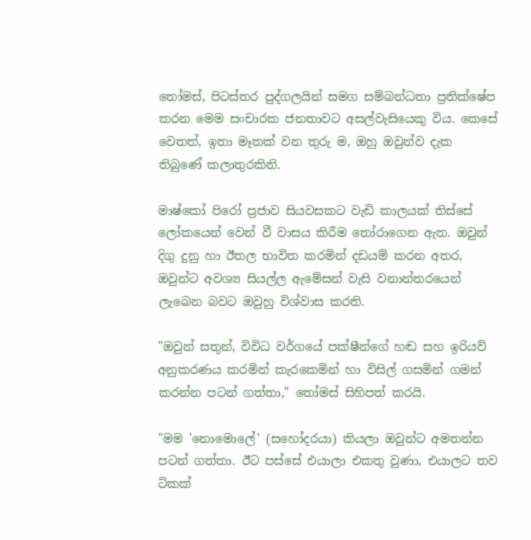තෝමස්, පිටස්තර පුද්ගලයින් සමග සම්බන්ධතා ප්‍රතික්ෂේප කරන මෙම සංචාරක ජනතාවට අසල්වැසියෙකු විය. කෙසේ වෙතත්, ඉතා මෑතක් වන තුරු ම, ඔහු ඔවුන්ව දැක තිබුණේ කලාතුරකිනි.

මාෂ්කෝ පිරෝ ප්‍රජාව සියවසකට වැඩි කාලයක් තිස්සේ ලෝකයෙන් වෙන් වී වාසය කිරීම තෝරාගෙන ඇත. ඔවුන් දිගු දුනු හා ඊතල භාවිත කරමින් දඩයම් කරන අතර, ඔවුන්ට අවශ්‍ය සියල්ල ඇමේසන් වැසි වනාන්තරයෙන් ලැබෙන බවට ඔවුහු විශ්වාස කරති.

"ඔවුන් සතුන්, විවිධ වර්ගයේ පක්ෂීන්ගේ හඬ සහ ඉරියව් අනුකරණය කරමින් කැරකෙමින් හා විසිල් ගසමින් ගමන් කරන්න පටන් ගත්තා," තෝමස් සිහිපත් කරයි.

"මම 'නොමොලේ' (සහෝදරයා) කියලා ඔවුන්ට අමතන්න පටන් ගත්තා. ඊට පස්සේ එයාලා එකතු වුණා, එයාලට තව ටිකක්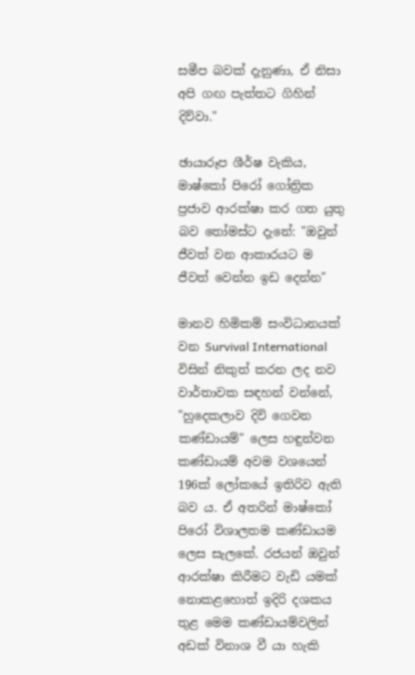සමීප බවක් දැනුණා, ඒ නිසා අපි ගඟ පැත්තට ගිහින් දිව්වා."

ඡායාරූප ශීර්ෂ වැකිය, මාෂ්කෝ පිරෝ ගෝත්‍රික ප්‍රජාව ආරක්ෂා කර ගත යුතු බව තෝමස්ට දැනේ: "ඔවුන් ජීවත් වන ආකාරයට ම ජීවත් වෙන්න ඉඩ දෙන්න"

මානව හිමිකම් සංවිධානයක් වන Survival International විසින් නිකුත් කරන ලද නව වාර්තාවක සඳහන් වන්නේ, "හුදෙකලාව දිවි ගෙවන කණ්ඩායම්" ලෙස හඳුන්වන කණ්ඩායම් අවම වශයෙන් 196ක් ලෝකයේ ඉතිරිව ඇති බව ය. ඒ අතරින් මාෂ්කෝ පිරෝ විශාලතම කණ්ඩායම ලෙස සැලකේ. රජයන් ඔවුන් ආරක්ෂා කිරීමට වැඩි යමක් නොකළහොත් ඉදිරි දශකය තුළ මෙම කණ්ඩායම්වලින් අඩක් විනාශ වී යා හැකි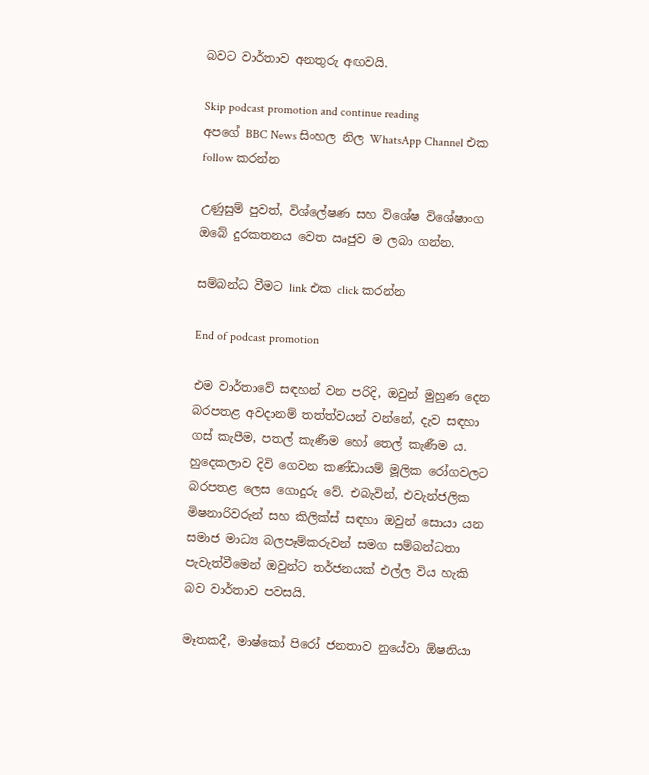බවට වාර්තාව අනතුරු අඟවයි.

Skip podcast promotion and continue reading
අපගේ BBC News සිංහල නිල WhatsApp Channel එක follow කරන්න

උණුසුම් පුවත්, විශ්ලේෂණ සහ විශේෂ විශේෂාංග ඔබේ දුරකතනය වෙත ඍජුව ම ලබා ගන්න.

සම්බන්ධ වීමට link එක click කරන්න

End of podcast promotion

එම වාර්තාවේ සඳහන් වන පරිදි, ඔවුන් මුහුණ දෙන බරපතළ අවදානම් තත්ත්වයන් වන්නේ, දැව සඳහා ගස් කැපීම, පතල් කැණීම හෝ තෙල් කැණීම ය. හුදෙකලාව දිවි ගෙවන කණ්ඩායම් මූලික රෝගවලට බරපතළ ලෙස ගොදුරු වේ. එබැවින්, එවැන්ජලික මිෂනාරිවරුන් සහ කිලික්ස් සඳහා ඔවුන් සොයා යන සමාජ මාධ්‍ය බලපෑම්කරුවන් සමග සම්බන්ධතා පැවැත්වීමෙන් ඔවුන්ට තර්ජනයක් එල්ල විය හැකි බව වාර්තාව පවසයි.

මෑතකදී, මාෂ්කෝ පිරෝ ජනතාව නුයේවා ඕෂනියා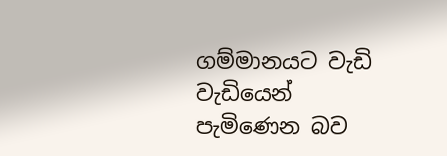ගම්මානයට වැඩි වැඩියෙන් පැමිණෙන බව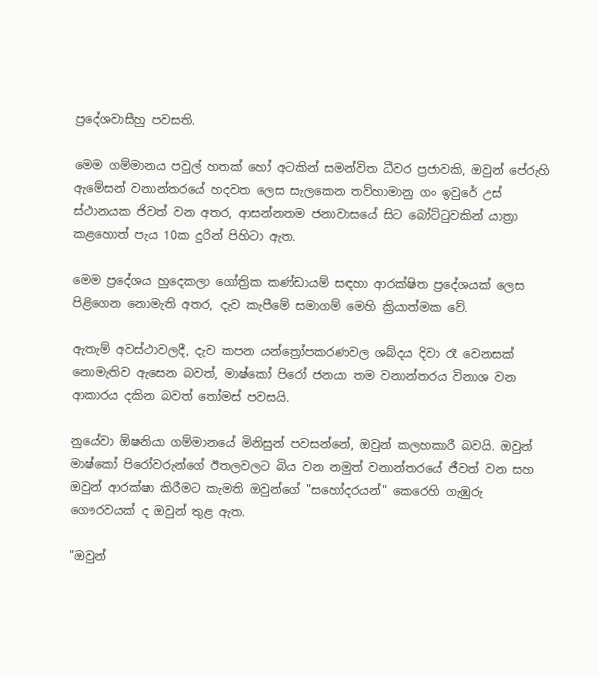ප්‍රදේශවාසීහු පවසති.

මෙම ගම්මානය පවුල් හතක් හෝ අටකින් සමන්විත ධීවර ප්‍රජාවකි, ඔවුන් පේරුහි ඇමේසන් වනාන්තරයේ හදවත ලෙස සැලකෙන තව්හාමානු ගං ඉවුරේ උස් ස්ථානයක ජිවත් වන අතර, ආසන්නතම ජනාවාසයේ සිට බෝට්ටුවකින් යාත්‍රා කළහොත් පැය 10ක දුරින් පිහිටා ඇත.

මෙම ප්‍රදේශය හුදෙකලා ගෝත්‍රික කණ්ඩායම් සඳහා ආරක්ෂිත ප්‍රදේශයක් ලෙස පිළිගෙන නොමැති අතර, දැව කැපීමේ සමාගම් මෙහි ක්‍රියාත්මක වේ.

ඇතැම් අවස්ථාවලදී, දැව කපන යන්ත්‍රෝපකරණවල ශබ්දය දිවා රෑ වෙනසක් නොමැතිව ඇසෙන බවත්, මාෂ්කෝ පිරෝ ජනයා තම වනාන්තරය විනාශ වන ආකාරය දකින බවත් තෝමස් පවසයි.

නුයේවා ඕෂනියා ගම්මානයේ මිනිසුන් පවසන්නේ, ඔවුන් කලහකාරී බවයි. ඔවුන් මාෂ්කෝ පිරෝවරුන්ගේ ඊතලවලට බිය වන නමුත් වනාන්තරයේ ජීවත් වන සහ ඔවුන් ආරක්ෂා කිරීමට කැමති ඔවුන්ගේ "සහෝදරයන්" කෙරෙහි ගැඹුරු ගෞරවයක් ද ඔවුන් තුළ ඇත.

"ඔවුන්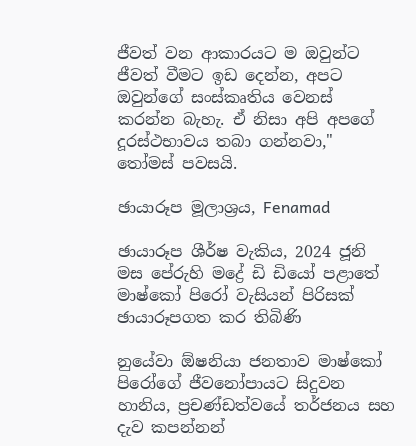ජීවත් වන ආකාරයට ම ඔවුන්ට ජීවත් වීමට ඉඩ දෙන්න, අපට ඔවුන්ගේ සංස්කෘතිය වෙනස් කරන්න බැහැ. ඒ නිසා අපි අපගේ දූරස්ථභාවය තබා ගන්නවා," තෝමස් පවසයි.

ඡායාරූප මූලාශ්‍රය, Fenamad

ඡායාරූප ශීර්ෂ වැකිය, 2024 ජූනි මස පේරුහි මද්‍රේ ඩි ඩියෝ පළාතේ මාෂ්කෝ පිරෝ වැසියන් පිරිසක් ඡායාරූපගත කර තිබිණි

නුයේවා ඕෂනියා ජනතාව මාෂ්කෝ පිරෝගේ ජීවනෝපායට සිදුවන හානිය, ප්‍රචණ්ඩත්වයේ තර්ජනය සහ දැව කපන්නන්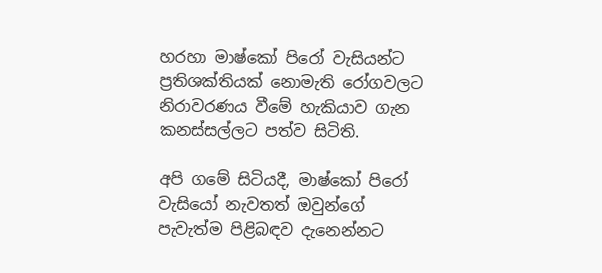හරහා මාෂ්කෝ පිරෝ වැසියන්ට ප්‍රතිශක්තියක් නොමැති රෝගවලට නිරාවරණය වීමේ හැකියාව ගැන කනස්සල්ලට පත්ව සිටිති.

අපි ගමේ සිටියදී, මාෂ්කෝ පිරෝ වැසියෝ නැවතත් ඔවුන්ගේ පැවැත්ම පිළිබඳව දැනෙන්නට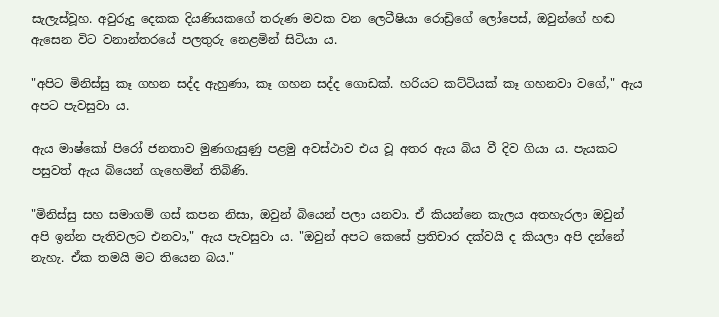සැලැස්වූහ. අවුරුදු දෙකක දියණියකගේ තරුණ මවක වන ලෙටීෂියා රොඩ්‍රිගේ ලෝපෙස්, ඔවුන්ගේ හඬ ඇසෙන විට වනාන්තරයේ පලතුරු නෙළමින් සිටියා ය.

"අපිට මිනිස්සු කෑ ගහන සද්ද ඇහුණා, කෑ ගහන සද්ද ගොඩක්. හරියට කට්ටියක් කෑ ගහනවා වගේ," ඇය අපට පැවසුවා ය.

ඇය මාෂ්කෝ පිරෝ ජනතාව මුණගැසුණු පළමු අවස්ථාව එය වූ අතර ඇය බිය වී දිව ගියා ය. පැයකට පසුවත් ඇය බියෙන් ගැහෙමින් තිබිණි.

"මිනිස්සු සහ සමාගම් ගස් කපන නිසා, ඔවුන් බියෙන් පලා යනවා. ඒ කියන්නෙ කැලය අතහැරලා ඔවුන් අපි ඉන්න පැතිවලට එනවා," ඇය පැවසුවා ය. "ඔවුන් අපට කෙසේ ප්‍රතිචාර දක්වයි ද කියලා අපි දන්නේ නැහැ. ඒක තමයි මට තියෙන බය."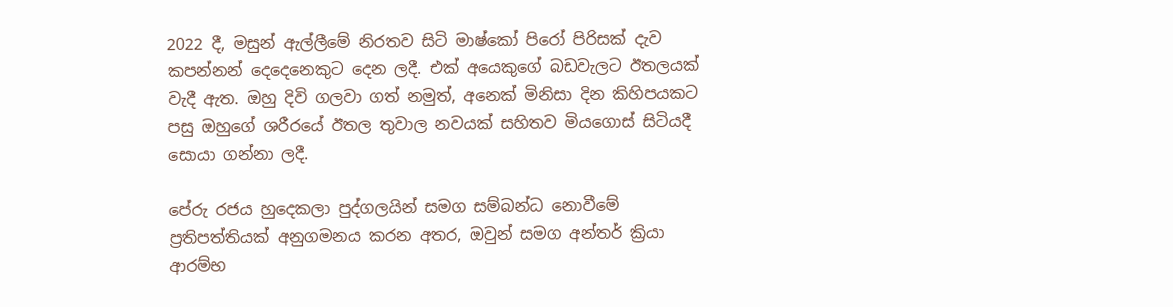2022 දී, මසුන් ඇල්ලීමේ නිරතව සිටි මාෂ්කෝ පිරෝ පිරිසක් දැව කපන්නන් දෙදෙනෙකුට දෙන ලදී. එක් අයෙකුගේ බඩවැලට ඊතලයක් වැදී ඇත. ඔහු දිවි ගලවා ගත් නමුත්, අනෙක් මිනිසා දින කිහිපයකට පසු ඔහුගේ ශරීරයේ ඊතල තුවාල නවයක් සහිතව මියගොස් සිටියදී සොයා ගන්නා ලදී.

පේරු රජය හුදෙකලා පුද්ගලයින් සමග සම්බන්ධ නොවීමේ ප්‍රතිපත්තියක් අනුගමනය කරන අතර, ඔවුන් සමග අන්තර් ක්‍රියා ආරම්භ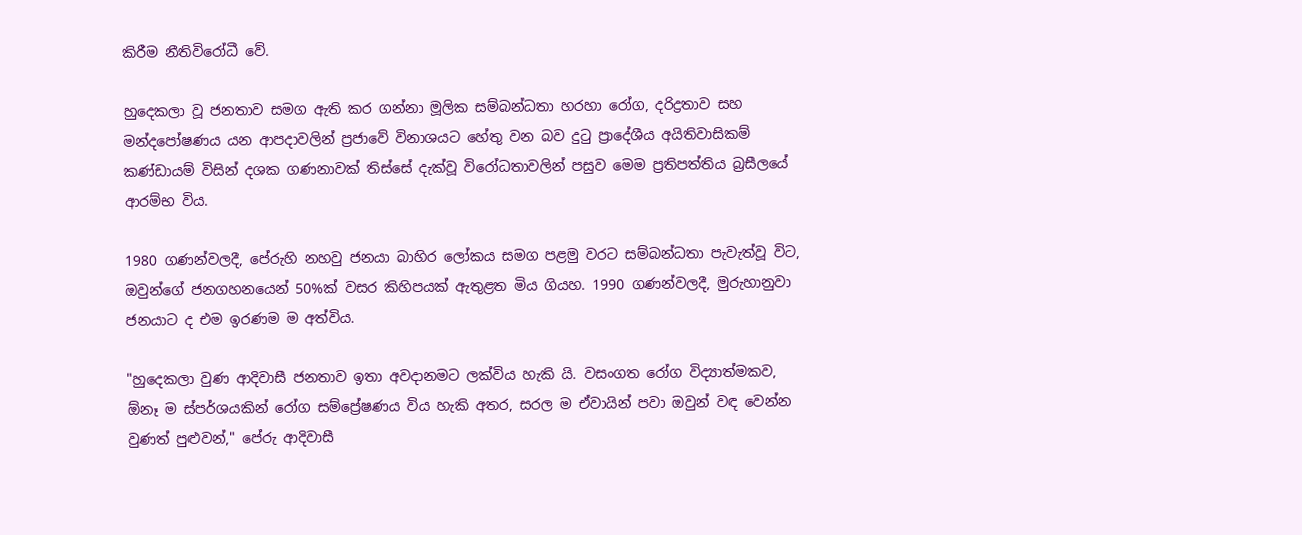කිරීම නීතිවිරෝධී වේ.

හුදෙකලා වූ ජනතාව සමග ඇති කර ගන්නා මූලික සම්බන්ධතා හරහා රෝග, දරිද්‍රතාව සහ මන්දපෝෂණය යන ආපදාවලින් ප්‍රජාවේ විනාශයට හේතු වන බව දුටු ප්‍රාදේශීය අයිතිවාසිකම් කණ්ඩායම් විසින් දශක ගණනාවක් තිස්සේ දැක්වූ විරෝධතාවලින් පසුව මෙම ප්‍රතිපත්තිය බ්‍රසීලයේ ආරම්භ විය.

1980 ගණන්වලදී, පේරුහි නහවු ජනයා බාහිර ලෝකය සමග පළමු වරට සම්බන්ධතා පැවැත්වූ විට, ඔවුන්ගේ ජනගහනයෙන් 50%ක් වසර කිහිපයක් ඇතුළත මිය ගියහ. 1990 ගණන්වලදී, මුරුහානුවා ජනයාට ද එම ඉරණම ම අත්විය.

"හුදෙකලා වුණ ආදිවාසී ජනතාව ඉතා අවදානමට ලක්විය හැකි යි. වසංගත රෝග විද්‍යාත්මකව, ඕනෑ ම ස්පර්ශයකින් රෝග සම්ප්‍රේෂණය විය හැකි අතර, සරල ම ඒවායින් පවා ඔවුන් වඳ වෙන්න වුණත් පුළුවන්," පේරු ආදිවාසී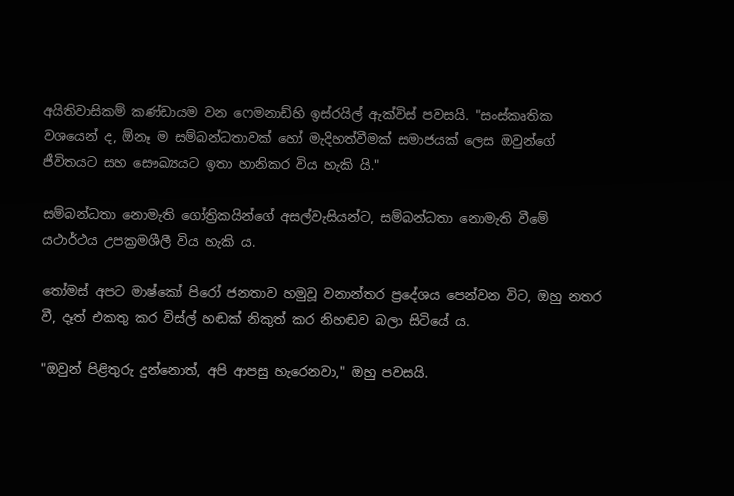අයිතිවාසිකම් කණ්ඩායම වන ෆෙමනාඩ්හි ඉස්රයිල් ඇක්විස් පවසයි. "සංස්කෘතික වශයෙන් ද, ඕනෑ ම සම්බන්ධතාවක් හෝ මැදිහත්වීමක් සමාජයක් ලෙස ඔවුන්ගේ ජීවිතයට සහ සෞඛ්‍යයට ඉතා හානිකර විය හැකි යි."

සම්බන්ධතා නොමැති ගෝත්‍රිකයින්ගේ අසල්වැසියන්ට, සම්බන්ධතා නොමැති වීමේ යථාර්ථය උපක්‍රමශීලී විය හැකි ය.

තෝමස් අපට මාෂ්කෝ පිරෝ ජනතාව හමුවූ වනාන්තර ප්‍රදේශය පෙන්වන විට, ඔහු නතර වී, දෑත් එකතු කර විස්ල් හඬක් නිකුත් කර නිහඬව බලා සිටියේ ය.

"ඔවුන් පිළිතුරු දුන්නොත්, අපි ආපසු හැරෙනවා," ඔහු පවසයි.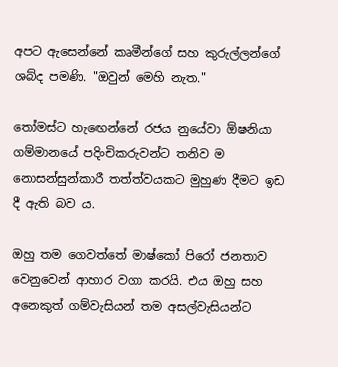අපට ඇසෙන්නේ කෘමීන්ගේ සහ කුරුල්ලන්ගේ ශබ්ද පමණි. "ඔවුන් මෙහි නැත."

තෝමස්ට හැඟෙන්නේ රජය නුයේවා ඕෂනියා ගම්මානයේ පදිංචිකරුවන්ට තනිව ම නොසන්සුන්කාරී තත්ත්වයකට මුහුණ දීමට ඉඩ දී ඇති බව ය.

ඔහු තම ගෙවත්තේ මාෂ්කෝ පිරෝ ජනතාව වෙනුවෙන් ආහාර වගා කරයි. එය ඔහු සහ අනෙකුත් ගම්වැසියන් තම අසල්වැසියන්ට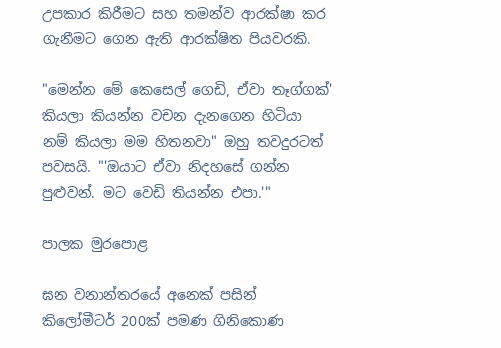උපකාර කිරීමට සහ තමන්ව ආරක්ෂා කර ගැනීමට ගෙන ඇති ආරක්ෂිත පියවරකි.

"මෙන්න මේ කෙසෙල් ගෙඩි, ඒවා තෑග්ගක්' කියලා කියන්න වචන දැනගෙන හිටියා නම් කියලා මම හිතනවා" ඔහු තවදුරටත් පවසයි. "'ඔයාට ඒවා නිදහසේ ගන්න පුළුවන්. මට වෙඩි තියන්න එපා.'"

පාලක මුරපොළ

ඝන වනාන්තරයේ අනෙක් පසින් කිලෝමීටර් 200ක් පමණ ගිනිකොණ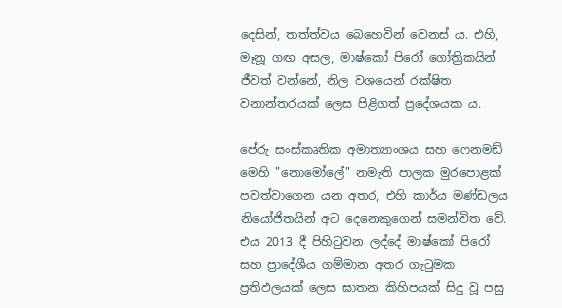දෙසින්, තත්ත්වය බෙහෙවින් වෙනස් ය. එහි, මෑනූ ගඟ අසල, මාෂ්කෝ පිරෝ ගෝත්‍රිකයින් ජීවත් වන්නේ, නිල වශයෙන් රක්ෂිත වනාන්තරයක් ලෙස පිළිගත් ප්‍රදේශයක ය.

පේරු සංස්කෘතික අමාත්‍යාංශය සහ ෆෙනමඩ් මෙහි "නොමෝලේ" නමැති පාලක මුරපොළක් පවත්වාගෙන යන අතර, එහි කාර්ය මණ්ඩලය නියෝජිතයින් අට දෙනෙකුගෙන් සමන්විත වේ. එය 2013 දී පිහිටුවන ලද්දේ මාෂ්කෝ පිරෝ සහ ප්‍රාදේශීය ගම්මාන අතර ගැටුමක ප්‍රතිඵලයක් ලෙස ඝාතන කිහිපයක් සිදු වූ පසු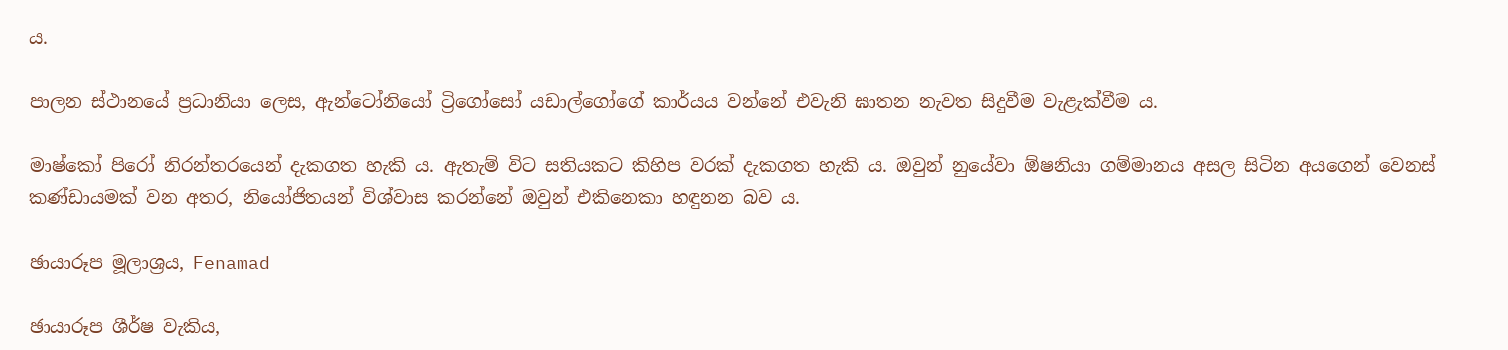ය.

පාලන ස්ථානයේ ප්‍රධානියා ලෙස, ඇන්ටෝනියෝ ට්‍රිගෝසෝ යඩාල්ගෝගේ කාර්යය වන්නේ එවැනි ඝාතන නැවත සිදුවීම වැළැක්වීම ය.

මාෂ්කෝ පිරෝ නිරන්තරයෙන් දැකගත හැකි ය. ඇතැම් විට සතියකට කිහිප වරක් දැකගත හැකි ය. ඔවුන් නුයේවා ඕෂනියා ගම්මානය අසල සිටින අයගෙන් වෙනස් කණ්ඩායමක් වන අතර, නියෝජිතයන් විශ්වාස කරන්නේ ඔවුන් එකිනෙකා හඳුනන බව ය.

ඡායාරූප මූලාශ්‍රය, Fenamad

ඡායාරූප ශීර්ෂ වැකිය,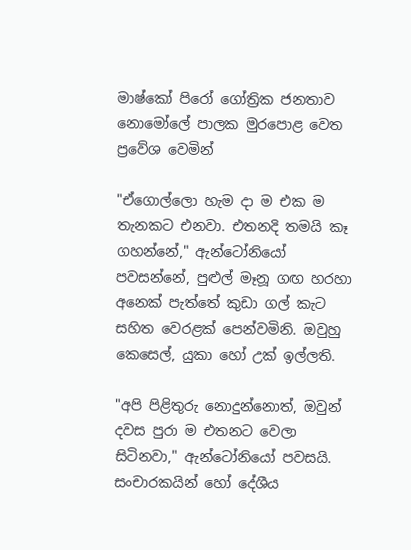මාෂ්කෝ පිරෝ ගෝත්‍රික ජනතාව නොමෝලේ පාලක මුරපොළ වෙත ප්‍රවේශ වෙමින්

"ඒගොල්ලො හැම දා ම එක ම තැනකට එනවා. එතනදි තමයි කෑ ගහන්නේ," ඇන්ටෝනියෝ පවසන්නේ, පුළුල් මෑනූ ගඟ හරහා අනෙක් පැත්තේ කුඩා ගල් කැට සහිත වෙරළක් පෙන්වමිනි. ඔවුහු කෙසෙල්, යුකා හෝ උක් ඉල්ලති.

"අපි පිළිතුරු නොදුන්නොත්, ඔවුන් දවස පුරා ම එතනට වෙලා සිටිනවා," ඇන්ටෝනියෝ පවසයි. සංචාරකයින් හෝ දේශීය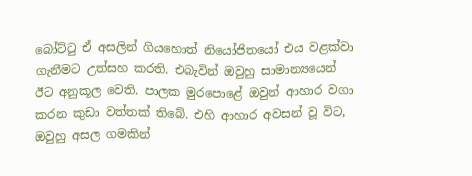බෝට්ටු ඒ අසලින් ගියහොත් නියෝජිතයෝ එය වළක්වා ගැනීමට උත්සහ කරති. එබැවින් ඔවුහු සාමාන්‍යයෙන් ඊට අනුකූල වෙති. පාලක මුරපොළේ ඔවුන් ආහාර වගා කරන කුඩා වත්තක් තිබේ. එහි ආහාර අවසන් වූ විට, ඔවුහු අසල ගමකින්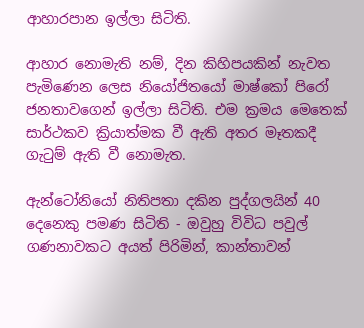ආහාරපාන ඉල්ලා සිටිති.

ආහාර නොමැති නම්, දින කිහිපයකින් නැවත පැමිණෙන ලෙස නියෝජිතයෝ මාෂ්කෝ පිරෝ ජනතාවගෙන් ඉල්ලා සිටිති. එම ක්‍රමය මෙතෙක් සාර්ථකව ක්‍රියාත්මක වී ඇති අතර මෑතකදී ගැටුම් ඇති වී නොමැත.

ඇන්ටෝනියෝ නිතිපතා දකින පුද්ගලයින් 40 දෙනෙකු පමණ සිටිති - ඔවුහු විවිධ පවුල් ගණනාවකට අයත් පිරිමින්, කාන්තාවන්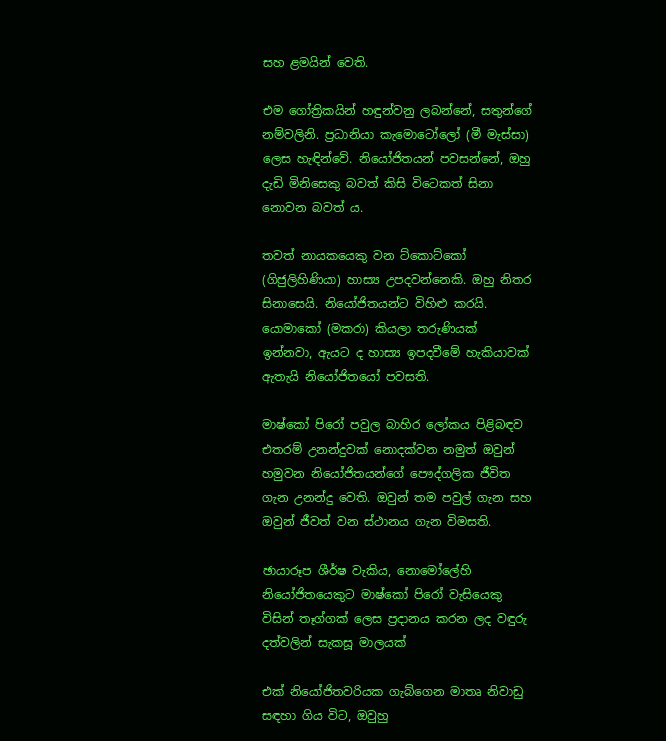සහ ළමයින් වෙති.

එම ගෝත්‍රිකයින් හඳුන්වනු ලබන්නේ, සතුන්ගේ නම්වලිනි. ප්‍රධානියා කැමොටෝලෝ (මී මැස්සා) ලෙස හැඳින්වේ. නියෝජිතයන් පවසන්නේ, ඔහු දැඩි මිනිසෙකු බවත් කිසි විටෙකත් සිනා නොවන බවත් ය.

තවත් නායකයෙකු වන ට්කොට්කෝ (ගිජුලිහිණියා) හාස්‍ය උපදවන්නෙකි. ඔහු නිතර සිනාසෙයි. නියෝජිතයන්ට විහිළු කරයි. යොමාකෝ (මකරා) කියලා තරුණියක් ඉන්නවා, ඇයට ද හාස්‍ය ඉපදවීමේ හැකියාවක් ඇතැයි නියෝජිතයෝ පවසති.

මාෂ්කෝ පිරෝ පවුල බාහිර ලෝකය පිළිබඳව එතරම් උනන්දුවක් නොදක්වන නමුත් ඔවුන් හමුවන නියෝජිතයන්ගේ පෞද්ගලික ජීවිත ගැන උනන්දු වෙති. ඔවුන් තම පවුල් ගැන සහ ඔවුන් ජීවත් වන ස්ථානය ගැන විමසති.

ඡායාරූප ශීර්ෂ වැකිය, නොමෝලේහි නියෝජිතයෙකුට මාෂ්කෝ පිරෝ වැසියෙකු විසින් තෑග්ගක් ලෙස ප්‍රදානය කරන ලද වඳුරු දත්වලින් සැකසූ මාලයක්

එක් නියෝජිතවරියක ගැබ්ගෙන මාතෘ නිවාඩු සඳහා ගිය විට, ඔවුහු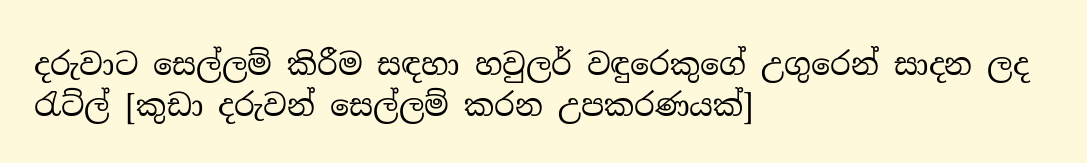දරුවාට සෙල්ලම් කිරීම සඳහා හවුලර් වඳුරෙකුගේ උගුරෙන් සාදන ලද රැට්ල් [කුඩා දරුවන් සෙල්ලම් කරන උපකරණයක්]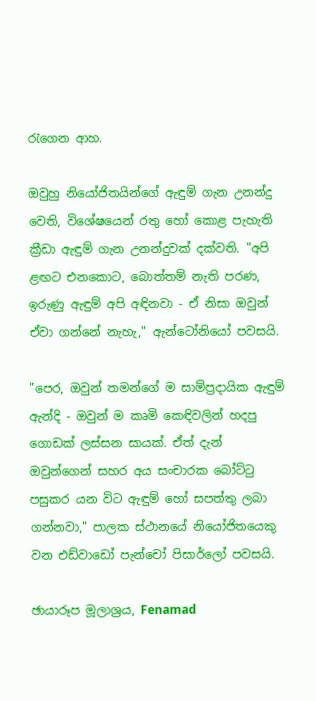රැගෙන ආහ.

ඔවුහු නියෝජිතයින්ගේ ඇඳුම් ගැන උනන්දු වෙති, විශේෂයෙන් රතු හෝ කොළ පැහැති ක්‍රීඩා ඇඳුම් ගැන උනන්දුවක් දක්වති. "අපි ළඟට එනකොට, බොත්තම් නැති පරණ, ඉරුණු ඇඳුම් අපි අඳිනවා - ඒ නිසා ඔවුන් ඒවා ගන්නේ නැහැ," ඇන්ටෝනියෝ පවසයි.

"පෙර, ඔවුන් තමන්ගේ ම සාම්ප්‍රදායික ඇඳුම් ඇන්දි - ඔවුන් ම කෘමි කෙඳිවලින් හදපු ගොඩක් ලස්සන සායක්. ඒත් දැන් ඔවුන්ගෙන් සහර අය සංචාරක බෝට්ටු පසුකර යන විට ඇඳුම් හෝ සපත්තු ලබා ගන්නවා," පාලක ස්ථානයේ නියෝජිතයෙකු වන එඩ්වාඩෝ පැන්චෝ පිසාර්ලෝ පවසයි.

ඡායාරූප මූලාශ්‍රය, Fenamad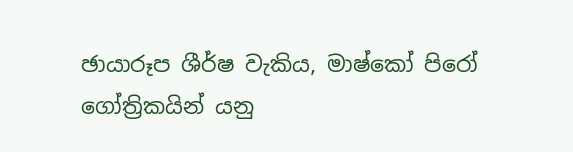ඡායාරූප ශීර්ෂ වැකිය, මාෂ්කෝ පිරෝ ගෝත්‍රිකයින් යනු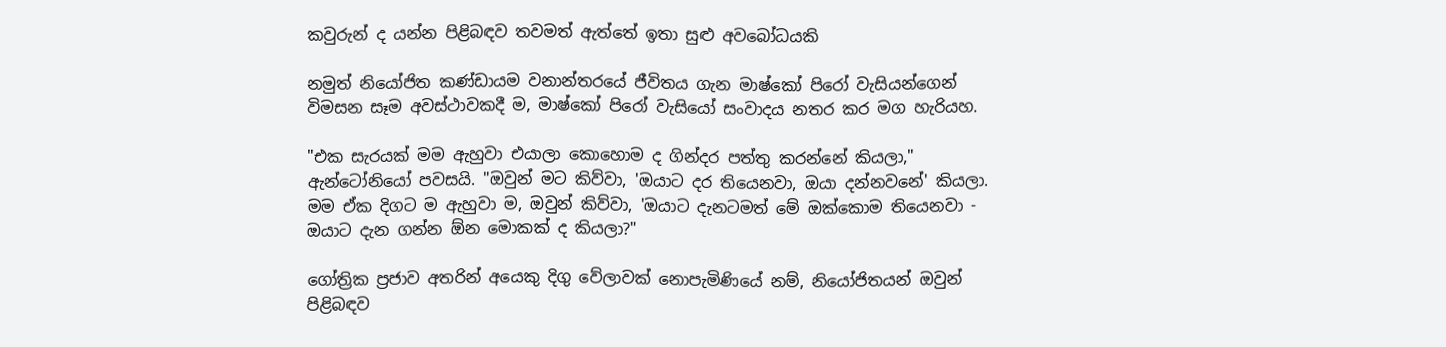කවුරුන් ද යන්න පිළිබඳව තවමත් ඇත්තේ ඉතා සුළු අවබෝධයකි

නමුත් නියෝජිත කණ්ඩායම වනාන්තරයේ ජීවිතය ගැන මාෂ්කෝ පිරෝ වැසියන්ගෙන් විමසන සෑම අවස්ථාවකදී ම, මාෂ්කෝ පිරෝ වැසියෝ සංවාදය නතර කර මග හැරියහ.

"එක සැරයක් මම ඇහුවා එයාලා කොහොම ද ගින්දර පත්තු කරන්නේ කියලා," ඇන්ටෝනියෝ පවසයි. "ඔවුන් මට කිව්වා, 'ඔයාට දර තියෙනවා, ඔයා දන්නවනේ' කියලා. මම ඒක දිගට ම ඇහුවා ම, ඔවුන් කිව්වා, 'ඔයාට දැනටමත් මේ ඔක්කොම තියෙනවා - ඔයාට දැන ගන්න ඕන මොකක් ද කියලා?"

ගෝත්‍රික ප්‍රජාව අතරින් අයෙකු දිගු වේලාවක් නොපැමිණියේ නම්, නියෝජිතයන් ඔවුන් පිළිබඳව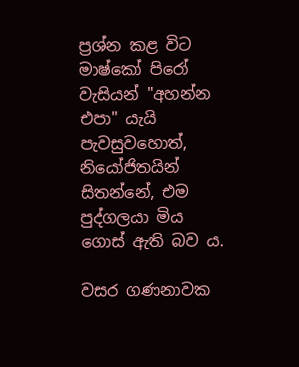ප්‍රශ්න කළ විට මාෂ්කෝ පිරෝ වැසියන් "අහන්න එපා" යැයි පැවසුවහොත්, නියෝජිතයින් සිතන්නේ, එම පුද්ගලයා මිය ගොස් ඇති බව ය.

වසර ගණනාවක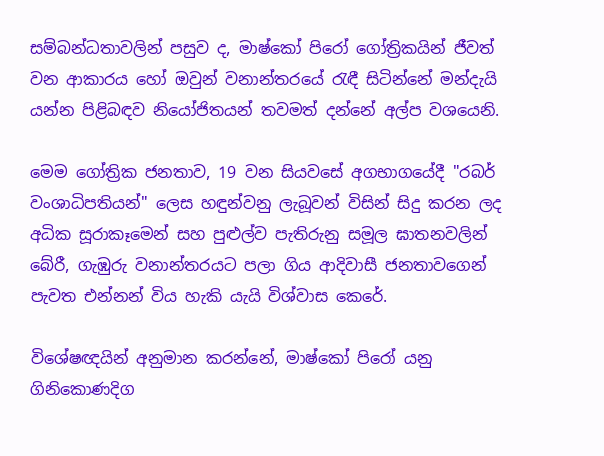සම්බන්ධතාවලින් පසුව ද, මාෂ්කෝ පිරෝ ගෝත්‍රිකයින් ජීවත් වන ආකාරය හෝ ඔවුන් වනාන්තරයේ රැඳී සිටින්නේ මන්දැයි යන්න පිළිබඳව නියෝජිතයන් තවමත් දන්නේ අල්ප වශයෙනි.

මෙම ගෝත්‍රික ජනතාව, 19 වන සියවසේ අගභාගයේදී "රබර් වංශාධිපතියන්" ලෙස හඳුන්වනු ලැබූවන් විසින් සිදු කරන ලද අධික සූරාකෑමෙන් සහ පුළුල්ව පැතිරුනු සමූල ඝාතනවලින් බේරී, ගැඹුරු වනාන්තරයට පලා ගිය ආදිවාසී ජනතාවගෙන් පැවත එන්නන් විය හැකි යැයි විශ්වාස කෙරේ.

විශේෂඥයින් අනුමාන කරන්නේ, මාෂ්කෝ පිරෝ යනු ගිනිකොණදිග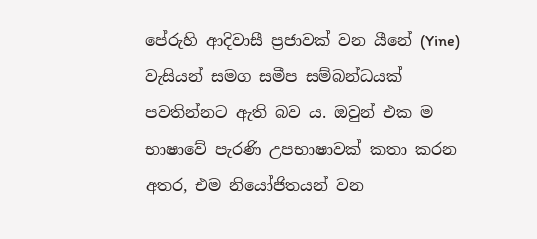පේරුහි ආදිවාසී ප්‍රජාවක් වන යීනේ (Yine) වැසියන් සමග සමීප සම්බන්ධයක් පවතින්නට ඇති බව ය. ඔවුන් එක ම භාෂාවේ පැරණි උපභාෂාවක් කතා කරන අතර, එම නියෝජිතයන් වන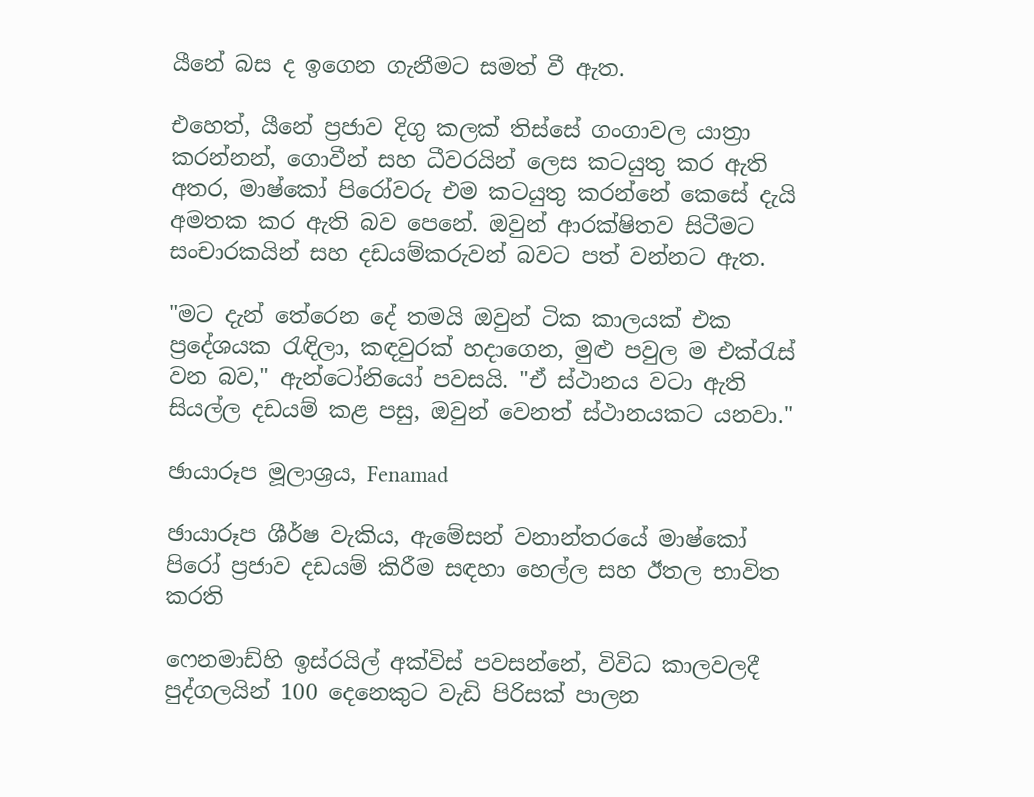යීනේ බස ද ඉගෙන ගැනීමට සමත් වී ඇත.

එහෙත්, යීනේ ප්‍රජාව දිගු කලක් තිස්සේ ගංගාවල යාත්‍රා කරන්නන්, ගොවීන් සහ ධීවරයින් ලෙස කටයුතු කර ඇති අතර, මාෂ්කෝ පිරෝවරු එම කටයුතු කරන්නේ කෙසේ දැයි අමතක කර ඇති බව පෙනේ. ඔවුන් ආරක්ෂිතව සිටීමට සංචාරකයින් සහ දඩයම්කරුවන් බවට පත් වන්නට ඇත.

"මට දැන් තේරෙන දේ තමයි ඔවුන් ටික කාලයක් එක ප්‍රදේශයක රැඳිලා, කඳවුරක් හදාගෙන, මුළු පවුල ම එක්රැස් වන බව," ඇන්ටෝනියෝ පවසයි. "ඒ ස්ථානය වටා ඇති සියල්ල දඩයම් කළ පසු, ඔවුන් වෙනත් ස්ථානයකට යනවා."

ඡායාරූප මූලාශ්‍රය, Fenamad

ඡායාරූප ශීර්ෂ වැකිය, ඇමේසන් වනාන්තරයේ මාෂ්කෝ පිරෝ ප්‍රජාව දඩයම් කිරීම සඳහා හෙල්ල සහ ඊතල භාවිත කරති

ෆෙනමාඩ්හි ඉස්රයිල් අක්විස් පවසන්නේ, විවිධ කාලවලදී පුද්ගලයින් 100 දෙනෙකුට වැඩි පිරිසක් පාලන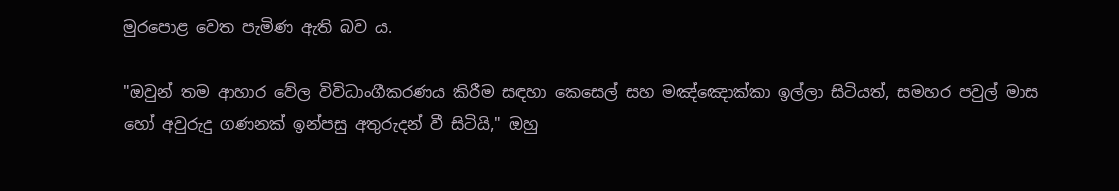මුරපොළ වෙත පැමිණ ඇති බව ය.

"ඔවුන් තම ආහාර වේල විවිධාංගීකරණය කිරීම සඳහා කෙසෙල් සහ මඤ්ඤොක්කා ඉල්ලා සිටියත්, සමහර පවුල් මාස හෝ අවුරුදු ගණනක් ඉන්පසු අතුරුදන් වී සිටියි," ඔහු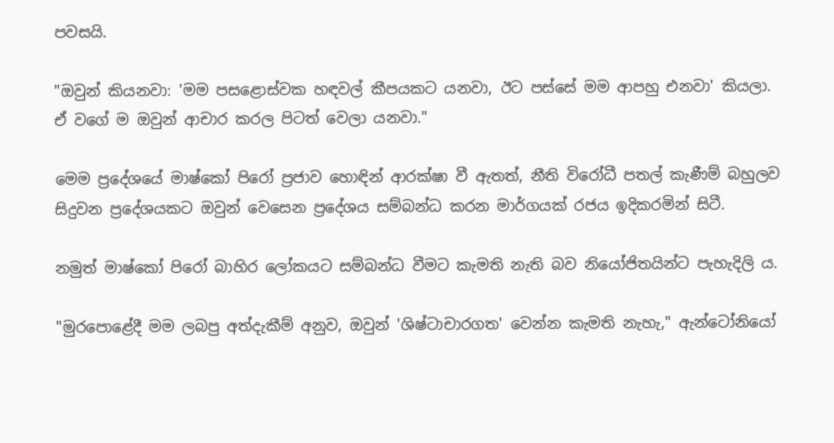පවසයි.

"ඔවුන් කියනවා: 'මම පසළොස්වක හඳවල් කීපයකට යනවා, ඊට පස්සේ මම ආපහු එනවා' කියලා. ඒ වගේ ම ඔවුන් ආචාර කරල පිටත් වෙලා යනවා."

මෙම ප්‍රදේශයේ මාෂ්කෝ පිරෝ ප්‍රජාව හොඳින් ආරක්ෂා වී ඇතත්, නීති විරෝධී පතල් කැණීම් බහුලව සිදුවන ප්‍රදේශයකට ඔවුන් වෙසෙන ප්‍රදේශය සම්බන්ධ කරන මාර්ගයක් රජය ඉදිකරමින් සිටී.

නමුත් මාෂ්කෝ පිරෝ බාහිර ලෝකයට සම්බන්ධ වීමට කැමති නැති බව නියෝජිතයින්ට පැහැදිලි ය.

"මුරපොළේදී මම ලබපු අත්දැකීම් අනුව, ඔවුන් 'ශිෂ්ටාචාරගත' වෙන්න කැමති නැහැ," ඇන්ටෝනියෝ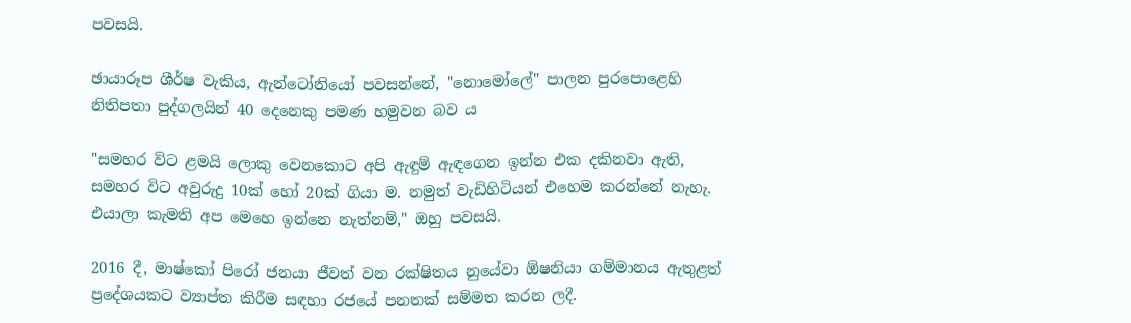පවසයි.

ඡායාරූප ශීර්ෂ වැකිය, ඇන්ටෝනියෝ පවසන්නේ, "නොමෝලේ" පාලන පුරපොළෙහි නිතිපතා පුද්ගලයින් 40 දෙනෙකු පමණ හමුවන බව ය

"සමහර විට ළමයි ලොකු වෙනකොට අපි ඇඳුම් ඇඳගෙන ඉන්න එක දකිනවා ඇති, සමහර විට අවුරුදු 10ක් හෝ 20ක් ගියා ම. නමුත් වැඩිහිටියන් එහෙම කරන්නේ නැහැ. එයාලා කැමති අප මෙහෙ ඉන්නෙ නැත්නම්," ඔහු පවසයි.

2016 දී, මාෂ්කෝ පිරෝ ජනයා ජීවත් වන රක්ෂිතය නුයේවා ඕෂනියා ගම්මානය ඇතුළත් ප්‍රදේශයකට ව්‍යාප්ත කිරීම සඳහා රජයේ පනතක් සම්මත කරන ලදී.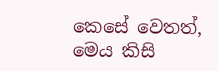කෙසේ වෙතත්, මෙය කිසි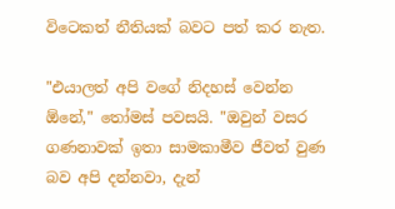විටෙකත් නීතියක් බවට පත් කර නැත.

"එයාලත් අපි වගේ නිදහස් වෙන්න ඕනේ," තෝමස් පවසයි. "ඔවුන් වසර ගණනාවක් ඉතා සාමකාමීව ජීවත් වුණ බව අපි දන්නවා, දැන්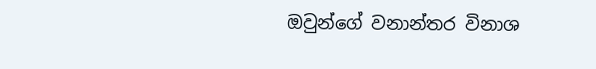ඔවුන්ගේ වනාන්තර විනාශ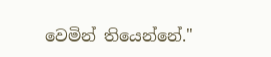වෙමින් තියෙන්නේ."